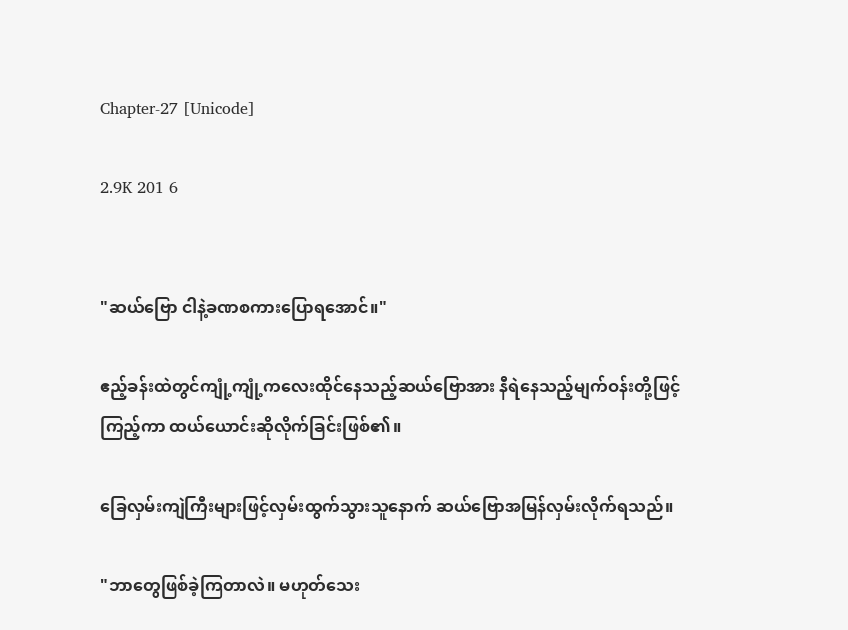Chapter-27 [Unicode]

2.9K 201 6


"ဆယ်ဗြော ငါနဲ့ခဏစကားပြောရအောင်။"

ဧည့်ခန်းထဲတွင်ကျုံ့ကျုံ့ကလေးထိုင်နေသည့်ဆယ်ဗြောအား နီရဲနေသည့်မျက်ဝန်းတို့ဖြင့်ကြည့်ကာ ထယ်ယောင်းဆိုလိုက်ခြင်းဖြစ်၏။

ခြေလှမ်းကျဲကြီးများဖြင့်လှမ်းထွက်သွားသူနောက် ဆယ်ဗြောအမြန်လှမ်းလိုက်ရသည်။

"ဘာတွေဖြစ်ခဲ့ကြတာလဲ။ မဟုတ်သေး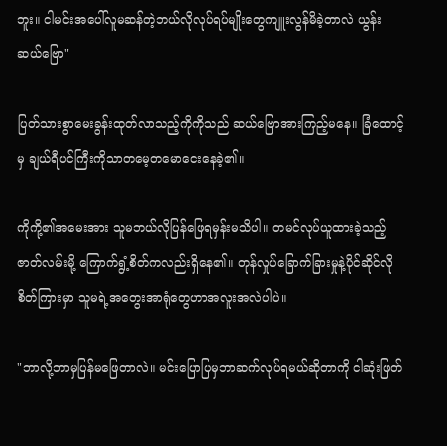ဘူး။ ငါမင်းအပေါ်လူမဆန်တဲ့ဘယ်လိုလုပ်ရပ်မျိုးတွေကျူးလွန်မိခဲ့တာလဲ ယွန်းဆယ်ဗြော"

ပြတ်သားစွာမေးခွန်းထုတ်လာသည့်ကိုကိုသည် ဆယ်ဗြောအားကြည့်မနေ။ ခြံထောင့်မှ ချယ်ရီပင်ကြီးကိုသာတမေ့တမောငေးနေခဲ့၏။

ကိုကို့၏အမေးအား သူမဘယ်လိုပြန်ဖြေရမှန်းမသိပါ။ တမင်လုပ်ယူထားခဲ့သည့်ဇာတ်လမ်းမို့ ကြောက်ရွံ့စိတ်ကလည်းရှိနေ၏။ တုန်လှုပ်ခြောက်ခြားမှုနဲ့ပိုင်ဆိုင်လိုစိတ်ကြားမှာ သူမရဲ့အတွေးအာရုံတွေဟာအလူးအလဲပါပဲ။

"ဘာလို့ဘာမှပြန်မဖြေတာလဲ။ မင်းပြောပြမှဘာဆက်လုပ်ရမယ်ဆိုတာကို ငါဆုံးဖြတ်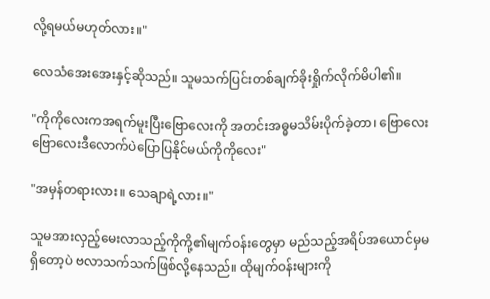လို့ရမယ်မဟုတ်လား။"

လေသံအေးအေးနှင့်ဆိုသည်။ သူမသက်ပြင်းတစ်ချက်ခိုးရှိုက်လိုက်မိပါ၏။

"ကိုကိုလေးကအရက်မူးပြီးဗြောလေးကို အတင်းအဓ္ဓမသိမ်းပိုက်ခဲ့တာ၊ ဗြောလေး ဗြောလေးဒီလောက်ပဲပြောပြနိုင်မယ်ကိုကိုလေး"

"အမှန်တရားလား။ သေချာရဲ့လား။"

သူမအားလှည့်မေးလာသည့်ကိုကို့၏မျက်ဝန်းတွေမှာ မည်သည့်အရိပ်အယောင်မှမရှိတော့ပဲ ဗလာသက်သက်ဖြစ်လို့နေသည်။ ထိုမျက်ဝန်းများကို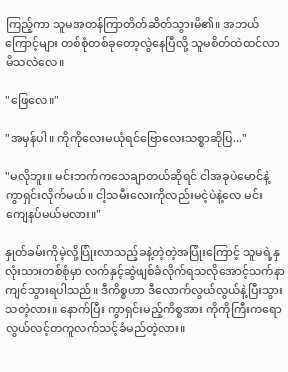ကြည့်ကာ သူမအတန်ကြာတိတ်ဆိတ်သွားမိ၏။ အဘယ်ကြောင့်များ တစ်စုံတစ်ခုတော့လွဲနေပြီလို့ သူမစိတ်ထဲထင်လာမိသလဲလေ။

"ဖြေလေ။"

"အမှန်ပါ။ ကိုကိုလေးမယုံရင်ဗြောလေးသစ္စာဆိုပြ..."

"မလိုဘူး။ မင်းဘက်ကသေချာတယ်ဆိုရင် ငါအခုပဲမောင်နဲ့ကွာရှင်းလိုက်မယ်။ ငါ့သမီးလေးကိုလည်းမငဲ့ပဲနဲ့လေ မင်းကျေနပ်မယ်မလား။"

နှုတ်ခမ်းကိုမဲ့လို့ပြုံးလာသည့်ခနဲ့တဲ့တဲ့အပြုံးကြောင့် သူမရဲ့နှလုံးသားတစ်စုံမှာ လက်နှင့်ဆွဲဖျစ်ခံလိုက်ရသလိုအောင့်သက်နာကျင်သွားရပါသည်။ ဒီကိစ္စဟာ ဒီလောက်လွယ်လွယ်နဲ့ပြီးသွားသတဲ့လား။ နောက်ပြီး ကွာရှင်းမည့်ကိစ္စအား ကိုကိုကြီးကရောလွယ်လင့်တကူလက်သင့်ခံမည်တဲ့လား။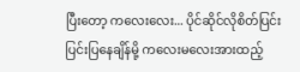ပြီးတော့ ကလေးလေး... ပိုင်ဆိုင်လိုစိတ်ပြင်းပြင်းပြနေချိန်မို့ ကလေးမလေးအားထည့်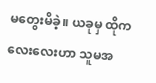မတွေးမိခဲ့။ ယခုမှ ထိုကလေးလေးဟာ သူမအ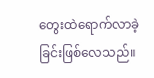တွေးထဲရောက်လာခဲ့ခြင်းဖြစ်လေသည်။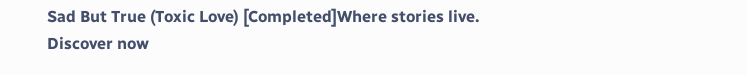Sad But True (Toxic Love) [Completed]Where stories live. Discover now